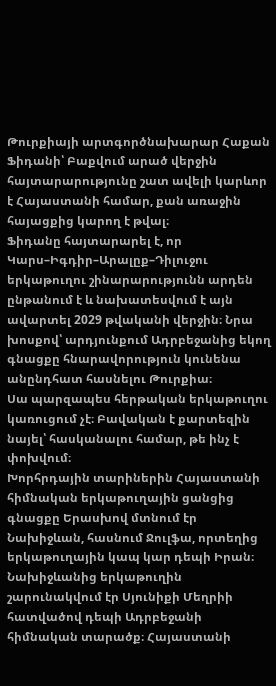Թուրքիայի արտգործնախարար Հաքան Ֆիդանի՝ Բաքվում արած վերջին հայտարարությունը շատ ավելի կարևոր է Հայաստանի համար, քան առաջին հայացքից կարող է թվալ։
Ֆիդանը հայտարարել է, որ Կարս–Իգդիր–Արալըք–Դիլուջու երկաթուղու շինարարությունն արդեն ընթանում է և նախատեսվում է այն ավարտել 2029 թվականի վերջին։ Նրա խոսքով՝ արդյունքում Ադրբեջանից եկող գնացքը հնարավորություն կունենա անընդհատ հասնելու Թուրքիա։
Սա պարզապես հերթական երկաթուղու կառուցում չէ։ Բավական է քարտեզին նայել՝ հասկանալու համար, թե ինչ է փոխվում։
Խորհրդային տարիներին Հայաստանի հիմնական երկաթուղային ցանցից գնացքը Երասխով մտնում էր Նախիջևան, հասնում Ջուլֆա, որտեղից երկաթուղային կապ կար դեպի Իրան։ Նախիջևանից երկաթուղին շարունակվում էր Սյունիքի Մեղրիի հատվածով դեպի Ադրբեջանի հիմնական տարածք։ Հայաստանի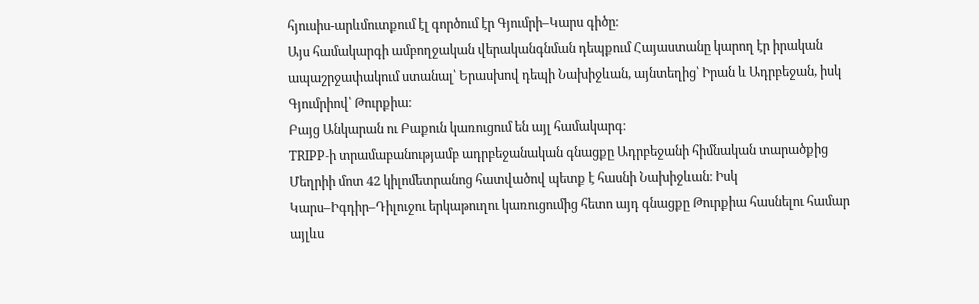հյուսիս-արևմուտքում էլ գործում էր Գյումրի–Կարս գիծը։
Այս համակարգի ամբողջական վերականգնման դեպքում Հայաստանը կարող էր իրական ապաշրջափակում ստանալ՝ Երասխով դեպի Նախիջևան, այնտեղից՝ Իրան և Ադրբեջան, իսկ Գյումրիով՝ Թուրքիա։
Բայց Անկարան ու Բաքուն կառուցում են այլ համակարգ։
TRIPP-ի տրամաբանությամբ ադրբեջանական գնացքը Ադրբեջանի հիմնական տարածքից Մեղրիի մոտ 42 կիլոմետրանոց հատվածով պետք է հասնի Նախիջևան։ Իսկ Կարս–Իգդիր–Դիլուջու երկաթուղու կառուցումից հետո այդ գնացքը Թուրքիա հասնելու համար այլևս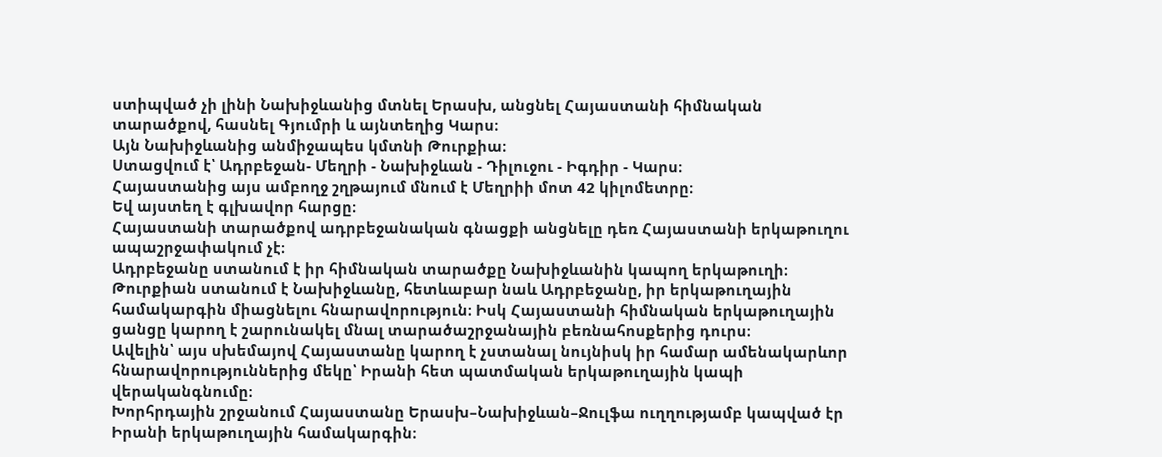ստիպված չի լինի Նախիջևանից մտնել Երասխ, անցնել Հայաստանի հիմնական տարածքով, հասնել Գյումրի և այնտեղից Կարս։
Այն Նախիջևանից անմիջապես կմտնի Թուրքիա։
Ստացվում է՝ Ադրբեջան- Մեղրի - Նախիջևան - Դիլուջու - Իգդիր - Կարս։
Հայաստանից այս ամբողջ շղթայում մնում է Մեղրիի մոտ 42 կիլոմետրը։
Եվ այստեղ է գլխավոր հարցը։
Հայաստանի տարածքով ադրբեջանական գնացքի անցնելը դեռ Հայաստանի երկաթուղու ապաշրջափակում չէ։
Ադրբեջանը ստանում է իր հիմնական տարածքը Նախիջևանին կապող երկաթուղի։ Թուրքիան ստանում է Նախիջևանը, հետևաբար նաև Ադրբեջանը, իր երկաթուղային համակարգին միացնելու հնարավորություն։ Իսկ Հայաստանի հիմնական երկաթուղային ցանցը կարող է շարունակել մնալ տարածաշրջանային բեռնահոսքերից դուրս։
Ավելին՝ այս սխեմայով Հայաստանը կարող է չստանալ նույնիսկ իր համար ամենակարևոր հնարավորություններից մեկը՝ Իրանի հետ պատմական երկաթուղային կապի վերականգնումը։
Խորհրդային շրջանում Հայաստանը Երասխ–Նախիջևան–Ջուլֆա ուղղությամբ կապված էր Իրանի երկաթուղային համակարգին։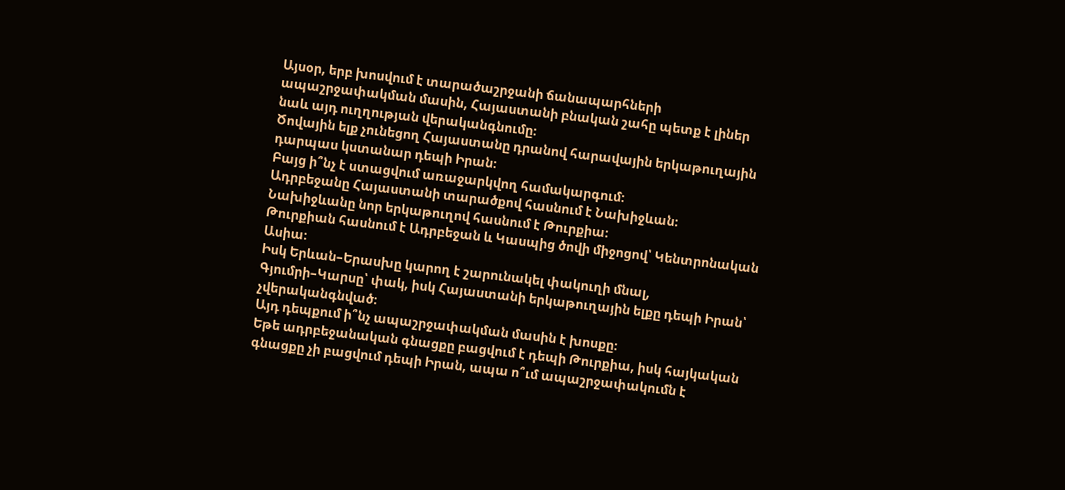Այսօր, երբ խոսվում է տարածաշրջանի ճանապարհների ապաշրջափակման մասին, Հայաստանի բնական շահը պետք է լիներ նաև այդ ուղղության վերականգնումը։
Ծովային ելք չունեցող Հայաստանը դրանով հարավային երկաթուղային դարպաս կստանար դեպի Իրան։
Բայց ի՞նչ է ստացվում առաջարկվող համակարգում։
Ադրբեջանը Հայաստանի տարածքով հասնում է Նախիջևան։
Նախիջևանը նոր երկաթուղով հասնում է Թուրքիա։
Թուրքիան հասնում է Ադրբեջան և Կասպից ծովի միջոցով՝ Կենտրոնական Ասիա։
Իսկ Երևան–Երասխը կարող է շարունակել փակուղի մնալ, Գյումրի–Կարսը՝ փակ, իսկ Հայաստանի երկաթուղային ելքը դեպի Իրան՝ չվերականգնված։
Այդ դեպքում ի՞նչ ապաշրջափակման մասին է խոսքը։
Եթե ադրբեջանական գնացքը բացվում է դեպի Թուրքիա, իսկ հայկական գնացքը չի բացվում դեպի Իրան, ապա ո՞ւմ ապաշրջափակումն է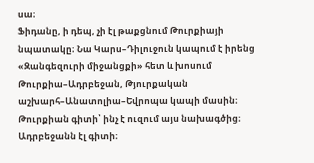սա։
Ֆիդանը, ի դեպ, չի էլ թաքցնում Թուրքիայի նպատակը։ Նա Կարս–Դիլուջուն կապում է իրենց «Զանգեզուրի միջանցքի» հետ և խոսում Թուրքիա–Ադրբեջան, Թյուրքական աշխարհ–Անատոլիա–Եվրոպա կապի մասին։
Թուրքիան գիտի՝ ինչ է ուզում այս նախագծից։ Ադրբեջանն էլ գիտի։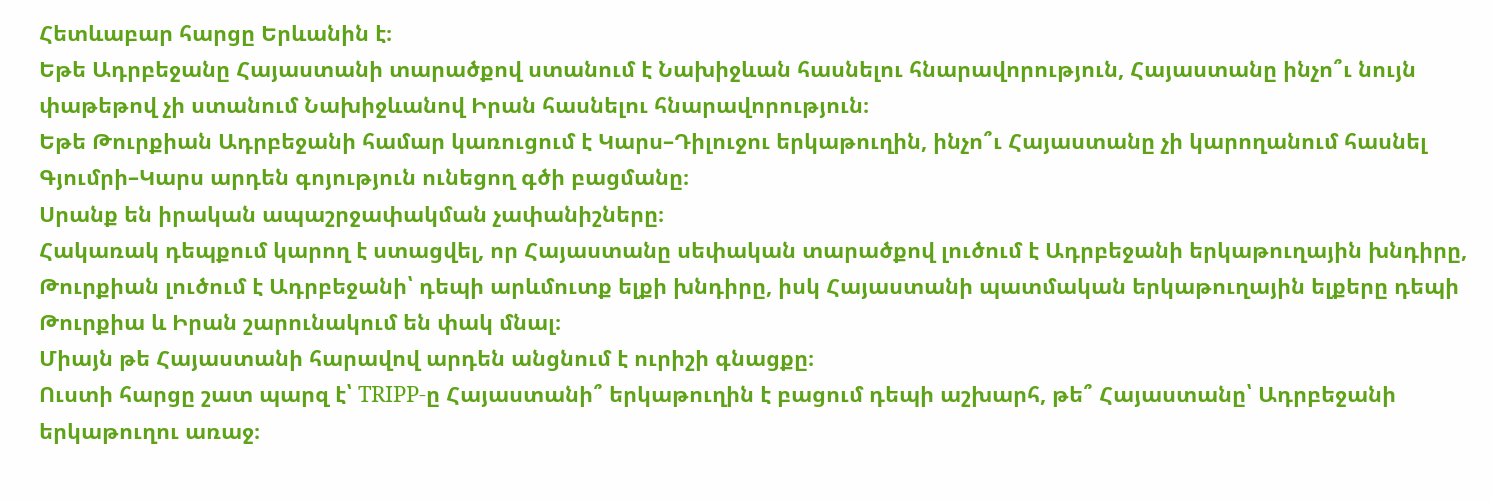Հետևաբար հարցը Երևանին է։
Եթե Ադրբեջանը Հայաստանի տարածքով ստանում է Նախիջևան հասնելու հնարավորություն, Հայաստանը ինչո՞ւ նույն փաթեթով չի ստանում Նախիջևանով Իրան հասնելու հնարավորություն։
Եթե Թուրքիան Ադրբեջանի համար կառուցում է Կարս–Դիլուջու երկաթուղին, ինչո՞ւ Հայաստանը չի կարողանում հասնել Գյումրի–Կարս արդեն գոյություն ունեցող գծի բացմանը։
Սրանք են իրական ապաշրջափակման չափանիշները։
Հակառակ դեպքում կարող է ստացվել, որ Հայաստանը սեփական տարածքով լուծում է Ադրբեջանի երկաթուղային խնդիրը, Թուրքիան լուծում է Ադրբեջանի՝ դեպի արևմուտք ելքի խնդիրը, իսկ Հայաստանի պատմական երկաթուղային ելքերը դեպի Թուրքիա և Իրան շարունակում են փակ մնալ։
Միայն թե Հայաստանի հարավով արդեն անցնում է ուրիշի գնացքը։
Ուստի հարցը շատ պարզ է՝ TRIPP-ը Հայաստանի՞ երկաթուղին է բացում դեպի աշխարհ, թե՞ Հայաստանը՝ Ադրբեջանի երկաթուղու առաջ։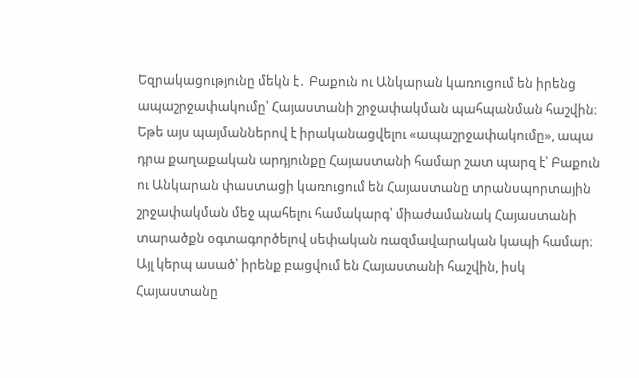Եզրակացությունը մեկն է․ Բաքուն ու Անկարան կառուցում են իրենց ապաշրջափակումը՝ Հայաստանի շրջափակման պահպանման հաշվին։
Եթե այս պայմաններով է իրականացվելու «ապաշրջափակումը», ապա դրա քաղաքական արդյունքը Հայաստանի համար շատ պարզ է՝ Բաքուն ու Անկարան փաստացի կառուցում են Հայաստանը տրանսպորտային շրջափակման մեջ պահելու համակարգ՝ միաժամանակ Հայաստանի տարածքն օգտագործելով սեփական ռազմավարական կապի համար։
Այլ կերպ ասած՝ իրենք բացվում են Հայաստանի հաշվին, իսկ Հայաստանը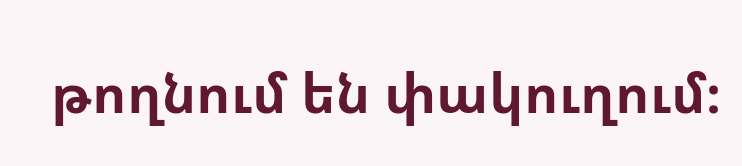թողնում են փակուղում։